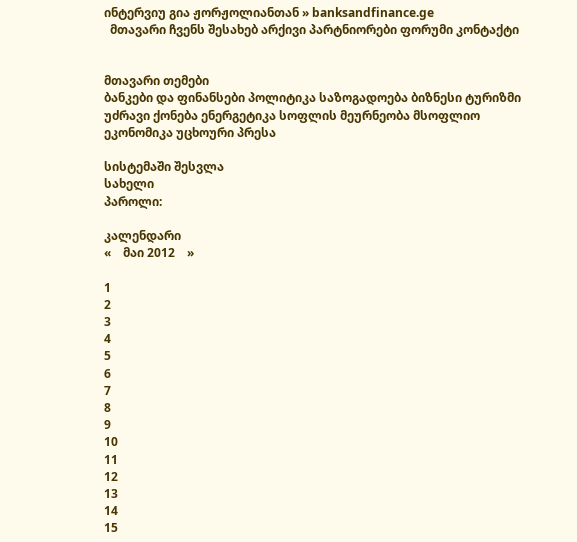ინტერვიუ გია ჟორჟოლიანთან » banksandfinance.ge
  მთავარი ჩვენს შესახებ არქივი პარტნიორები ფორუმი კონტაქტი


მთავარი თემები
ბანკები და ფინანსები პოლიტიკა საზოგადოება ბიზნესი ტურიზმი უძრავი ქონება ენერგეტიკა სოფლის მეურნეობა მსოფლიო ეკონომიკა უცხოური პრესა

სისტემაში შესვლა
სახელი
პაროლი:

კალენდარი
«    მაი 2012    »

1
2
3
4
5
6
7
8
9
10
11
12
13
14
15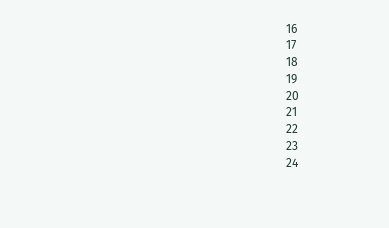16
17
18
19
20
21
22
23
24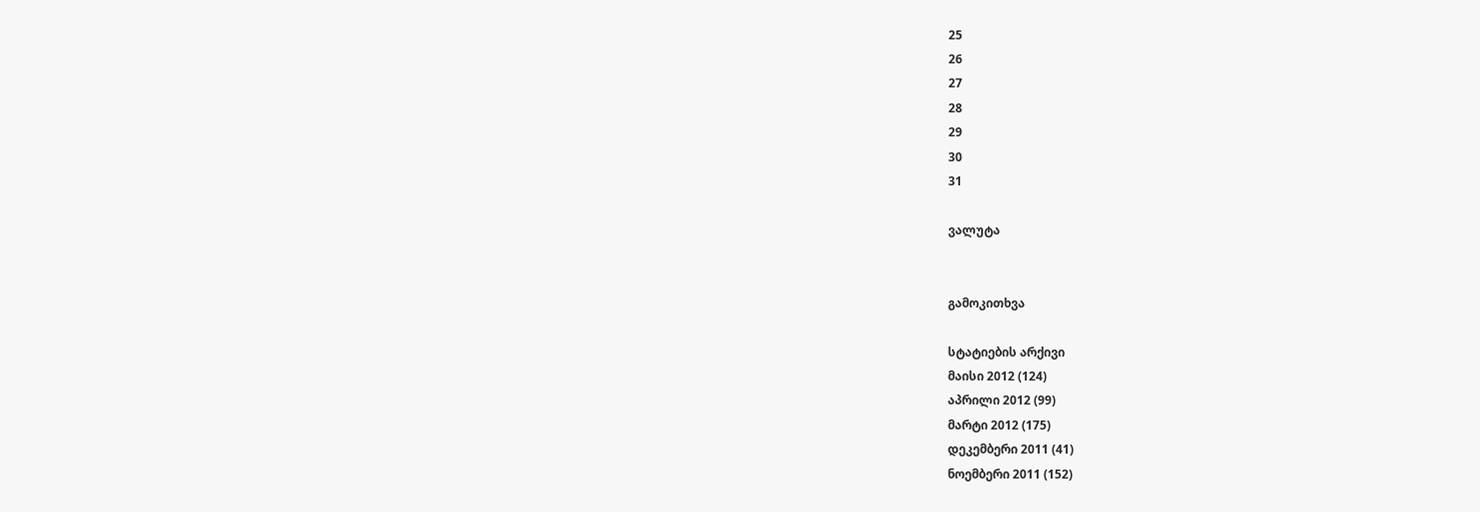25
26
27
28
29
30
31

ვალუტა


გამოკითხვა

სტატიების არქივი
მაისი 2012 (124)
აპრილი 2012 (99)
მარტი 2012 (175)
დეკემბერი 2011 (41)
ნოემბერი 2011 (152)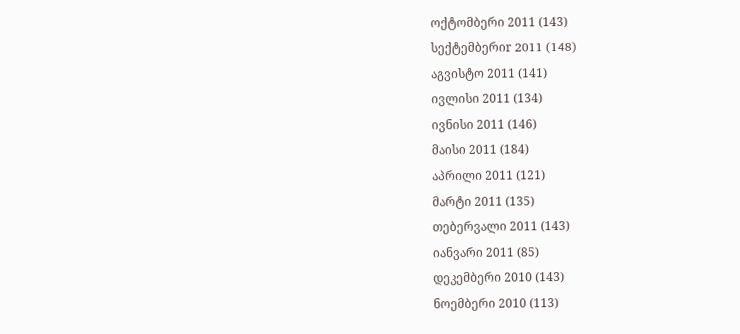ოქტომბერი 2011 (143)
სექტემბერიr 2011 (148)
აგვისტო 2011 (141)
ივლისი 2011 (134)
ივნისი 2011 (146)
მაისი 2011 (184)
აპრილი 2011 (121)
მარტი 2011 (135)
თებერვალი 2011 (143)
იანვარი 2011 (85)
დეკემბერი 2010 (143)
ნოემბერი 2010 (113)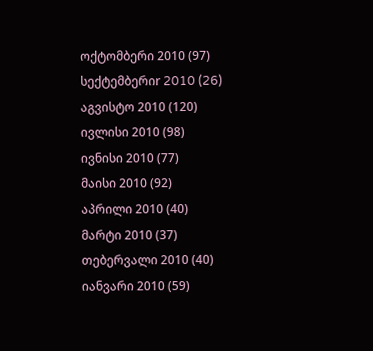ოქტომბერი 2010 (97)
სექტემბერიr 2010 (26)
აგვისტო 2010 (120)
ივლისი 2010 (98)
ივნისი 2010 (77)
მაისი 2010 (92)
აპრილი 2010 (40)
მარტი 2010 (37)
თებერვალი 2010 (40)
იანვარი 2010 (59)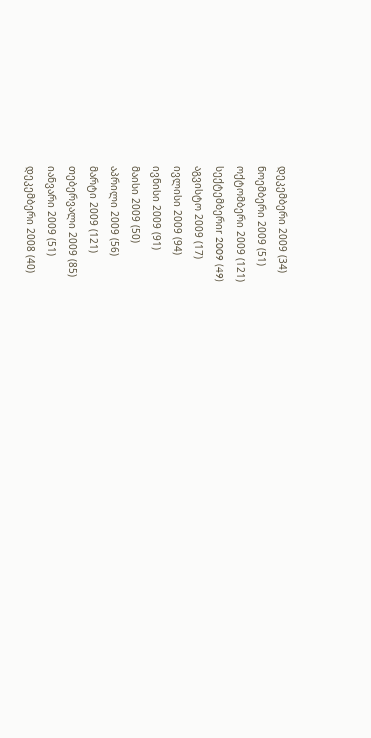დეკემბერი 2009 (34)
ნოემბერი 2009 (51)
ოქტომბერი 2009 (121)
სექტემბერიr 2009 (49)
აგვისტო 2009 (17)
ივლისი 2009 (94)
ივნისი 2009 (91)
მაისი 2009 (50)
აპრილი 2009 (56)
მარტი 2009 (121)
თებერვალი 2009 (85)
იანვარი 2009 (51)
დეკემბერი 2008 (40)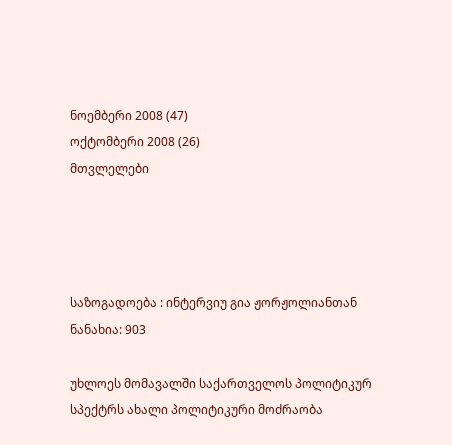ნოემბერი 2008 (47)
ოქტომბერი 2008 (26)
მთვლელები




საზოგადოება : ინტერვიუ გია ჟორჟოლიანთან
ნანახია: 903

უხლოეს მომავალში საქართველოს პოლიტიკურ სპექტრს ახალი პოლიტიკური მოძრაობა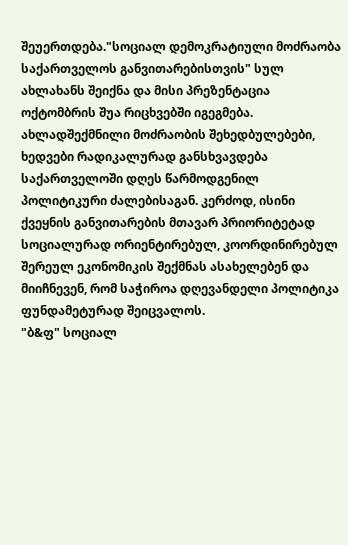შეუერთდება."სოციალ დემოკრატიული მოძრაობა საქართველოს განვითარებისთვის" სულ ახლახანს შეიქნა და მისი პრეზენტაცია ოქტომბრის შუა რიცხვებში იგეგმება. ახლადშექმნილი მოძრაობის შეხედბულებები, ხედვები რადიკალურად განსხვავდება საქართველოში დღეს წარმოდგენილ პოლიტიკური ძალებისაგან. კერძოდ, ისინი ქვეყნის განვითარების მთავარ პრიორიტეტად სოციალურად ორიენტირებულ, კოორდინირებულ შერეულ ეკონომიკის შექმნას ასახელებენ და მიიჩნევენ, რომ საჭიროა დღევანდელი პოლიტიკა ფუნდამეტურად შეიცვალოს.
"ბ&ფ" სოციალ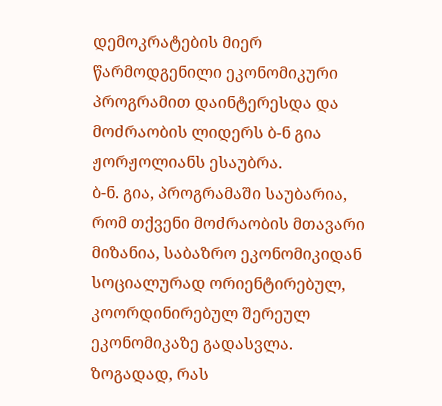დემოკრატების მიერ წარმოდგენილი ეკონომიკური პროგრამით დაინტერესდა და მოძრაობის ლიდერს ბ-ნ გია ჟორჟოლიანს ესაუბრა.
ბ-ნ. გია, პროგრამაში საუბარია, რომ თქვენი მოძრაობის მთავარი მიზანია, საბაზრო ეკონომიკიდან სოციალურად ორიენტირებულ, კოორდინირებულ შერეულ ეკონომიკაზე გადასვლა. ზოგადად, რას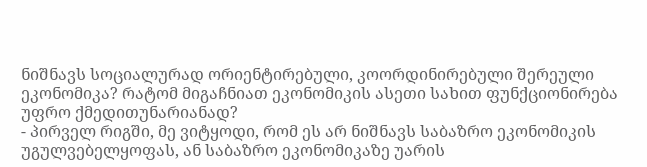ნიშნავს სოციალურად ორიენტირებული, კოორდინირებული შერეული ეკონომიკა? რატომ მიგაჩნიათ ეკონომიკის ასეთი სახით ფუნქციონირება უფრო ქმედითუნარიანად?
- პირველ რიგში, მე ვიტყოდი, რომ ეს არ ნიშნავს საბაზრო ეკონომიკის უგულვებელყოფას, ან საბაზრო ეკონომიკაზე უარის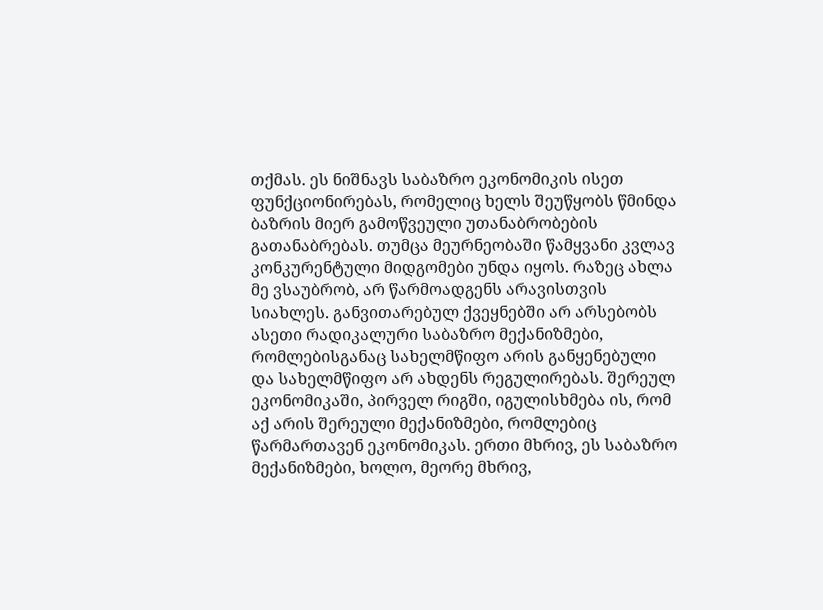თქმას. ეს ნიშნავს საბაზრო ეკონომიკის ისეთ ფუნქციონირებას, რომელიც ხელს შეუწყობს წმინდა ბაზრის მიერ გამოწვეული უთანაბრობების გათანაბრებას. თუმცა მეურნეობაში წამყვანი კვლავ კონკურენტული მიდგომები უნდა იყოს. რაზეც ახლა მე ვსაუბრობ, არ წარმოადგენს არავისთვის სიახლეს. განვითარებულ ქვეყნებში არ არსებობს ასეთი რადიკალური საბაზრო მექანიზმები, რომლებისგანაც სახელმწიფო არის განყენებული და სახელმწიფო არ ახდენს რეგულირებას. შერეულ ეკონომიკაში, პირველ რიგში, იგულისხმება ის, რომ აქ არის შერეული მექანიზმები, რომლებიც წარმართავენ ეკონომიკას. ერთი მხრივ, ეს საბაზრო მექანიზმები, ხოლო, მეორე მხრივ,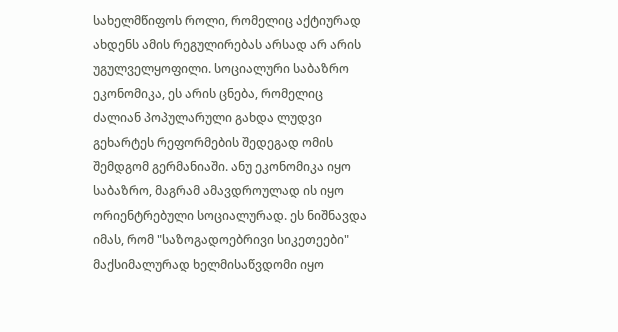სახელმწიფოს როლი, რომელიც აქტიურად ახდენს ამის რეგულირებას არსად არ არის უგულველყოფილი. სოციალური საბაზრო ეკონომიკა, ეს არის ცნება, რომელიც ძალიან პოპულარული გახდა ლუდვი გეხარტეს რეფორმების შედეგად ომის შემდგომ გერმანიაში. ანუ ეკონომიკა იყო საბაზრო, მაგრამ ამავდროულად ის იყო ორიენტრებული სოციალურად. ეს ნიშნავდა იმას, რომ "საზოგადოებრივი სიკეთეები" მაქსიმალურად ხელმისაწვდომი იყო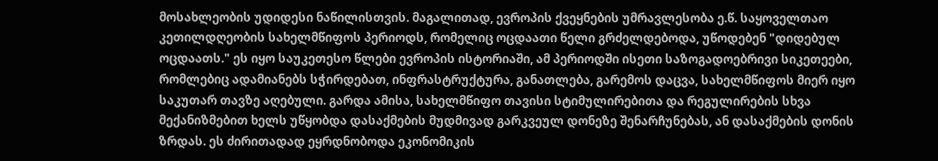მოსახლეობის უდიდესი ნაწილისთვის. მაგალითად, ევროპის ქვეყნების უმრავლესობა ე.წ. საყოველთაო კეთილდღეობის სახელმწიფოს პერიოდს, რომელიც ოცდაათი წელი გრძელდებოდა, უწოდებენ "დიდებულ ოცდაათს." ეს იყო საუკეთესო წლები ევროპის ისტორიაში, ამ პერიოდში ისეთი საზოგადოებრივი სიკეთეები, რომლებიც ადამიანებს სჭირდებათ, ინფრასტრუქტურა, განათლება, გარემოს დაცვა, სახელმწიფოს მიერ იყო საკუთარ თავზე აღებული. გარდა ამისა, სახელმწიფო თავისი სტიმულირებითა და რეგულირების სხვა მექანიზმებით ხელს უწყობდა დასაქმების მუდმივად გარკვეულ დონეზე შენარჩუნებას, ან დასაქმების დონის ზრდას. ეს ძირითადად ეყრდნობოდა ეკონომიკის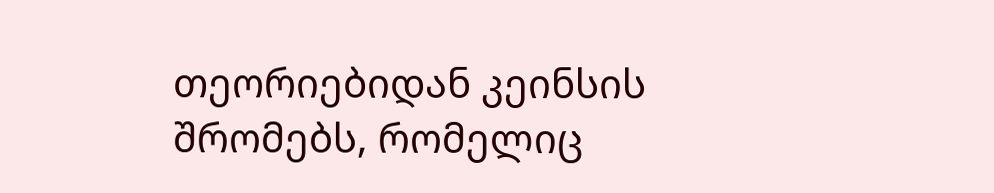თეორიებიდან კეინსის შრომებს, რომელიც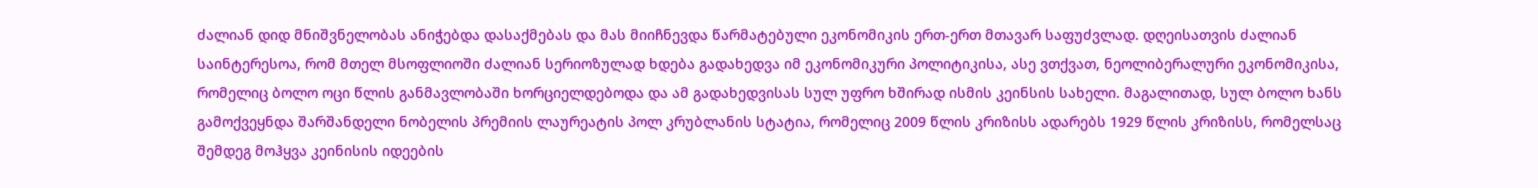ძალიან დიდ მნიშვნელობას ანიჭებდა დასაქმებას და მას მიიჩნევდა წარმატებული ეკონომიკის ერთ-ერთ მთავარ საფუძვლად. დღეისათვის ძალიან საინტერესოა, რომ მთელ მსოფლიოში ძალიან სერიოზულად ხდება გადახედვა იმ ეკონომიკური პოლიტიკისა, ასე ვთქვათ, ნეოლიბერალური ეკონომიკისა, რომელიც ბოლო ოცი წლის განმავლობაში ხორციელდებოდა და ამ გადახედვისას სულ უფრო ხშირად ისმის კეინსის სახელი. მაგალითად, სულ ბოლო ხანს გამოქვეყნდა შარშანდელი ნობელის პრემიის ლაურეატის პოლ კრუბლანის სტატია, რომელიც 2009 წლის კრიზისს ადარებს 1929 წლის კრიზისს, რომელსაც შემდეგ მოჰყვა კეინისის იდეების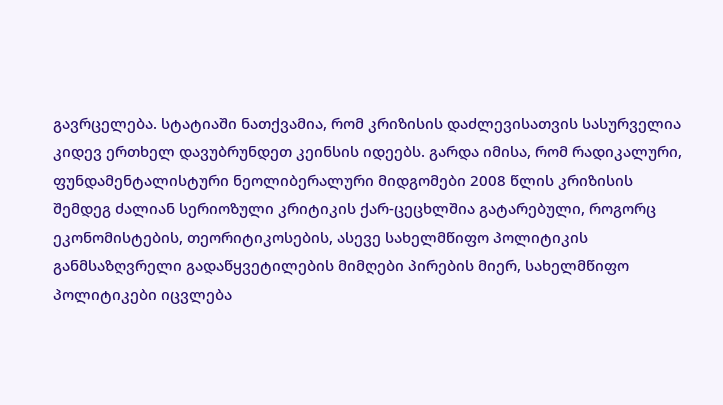გავრცელება. სტატიაში ნათქვამია, რომ კრიზისის დაძლევისათვის სასურველია კიდევ ერთხელ დავუბრუნდეთ კეინსის იდეებს. გარდა იმისა, რომ რადიკალური, ფუნდამენტალისტური ნეოლიბერალური მიდგომები 2008 წლის კრიზისის შემდეგ ძალიან სერიოზული კრიტიკის ქარ-ცეცხლშია გატარებული, როგორც ეკონომისტების, თეორიტიკოსების, ასევე სახელმწიფო პოლიტიკის განმსაზღვრელი გადაწყვეტილების მიმღები პირების მიერ, სახელმწიფო პოლიტიკები იცვლება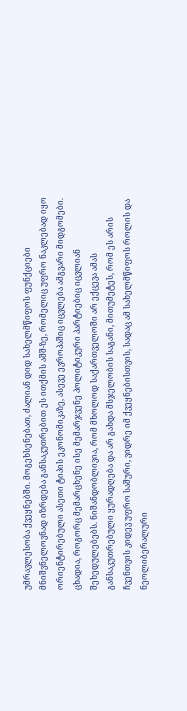უმრავლესობა ქვეყნებში. მოგეხსენებათ, ძალიან დიდ სახელმწიფოს ფუნქციები მნიშვნელოვნად იზრდება განსაკუთრებით ეს ითქმის აშშ-ზე, რომელიც უფრო ნაკლებად იყო ორიენტირებული ასეთი ტიპის ეკონომიკაზე, ასევე ევროპაშიც იცვლება ამგვარი მიდგომები. ცხადია, როგორც მემარცხენე ისე მემარჯვენე პოლიტიკური პარტიებიც იცვლიან შეხედულებებს. ნიშანდობლივია, რომ მხოლოდ საქართველოში არ ექცევა ამას განსაკუთრებული ყურადღება და არ გახდა მსჯელობის საგანი, მითუმეტეს, რომ ეს არის ჩვენთვის კიდევ უფრო საშური, ვიდრე იმ ქვეყნებისთვის, სადაც ამ სახელმწიფოს როლის და ნეოლიბერალური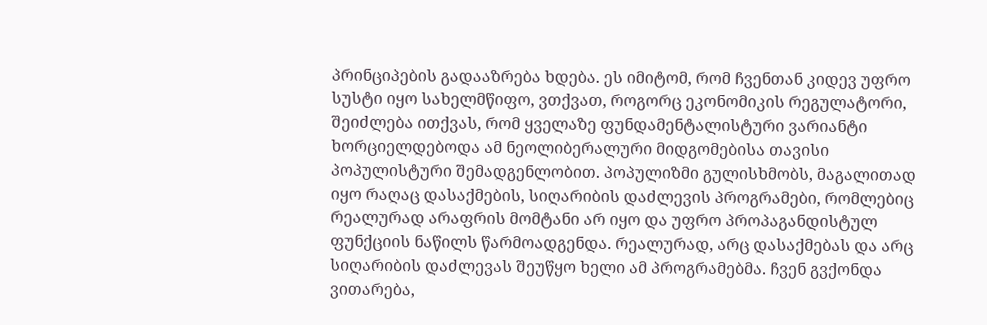პრინციპების გადააზრება ხდება. ეს იმიტომ, რომ ჩვენთან კიდევ უფრო სუსტი იყო სახელმწიფო, ვთქვათ, როგორც ეკონომიკის რეგულატორი, შეიძლება ითქვას, რომ ყველაზე ფუნდამენტალისტური ვარიანტი ხორციელდებოდა ამ ნეოლიბერალური მიდგომებისა თავისი პოპულისტური შემადგენლობით. პოპულიზმი გულისხმობს, მაგალითად იყო რაღაც დასაქმების, სიღარიბის დაძლევის პროგრამები, რომლებიც რეალურად არაფრის მომტანი არ იყო და უფრო პროპაგანდისტულ ფუნქციის ნაწილს წარმოადგენდა. რეალურად, არც დასაქმებას და არც სიღარიბის დაძლევას შეუწყო ხელი ამ პროგრამებმა. ჩვენ გვქონდა ვითარება,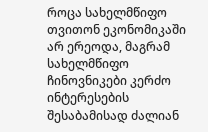როცა სახელმწიფო თვითონ ეკონომიკაში არ ერეოდა, მაგრამ სახელმწიფო ჩინოვნიკები კერძო ინტერესების შესაბამისად ძალიან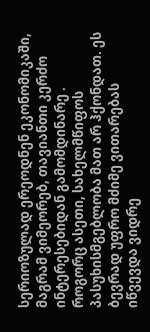სერიოზულად ერეოდნენ ეკონომიკაში, მაგრამ ვიმეორებ, თავიანთი კერძო ინტერესებიდან გამომდინარე . როგორც ასეთი, სახელმწიფოს პასუხისმგებლობა მათ არ ჰქონდათ. ეს ბევრად უფრო მძიმე ვითარებას იწვევდა ვიდრე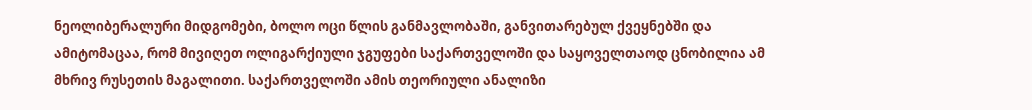ნეოლიბერალური მიდგომები, ბოლო ოცი წლის განმავლობაში, განვითარებულ ქვეყნებში და ამიტომაცაა, რომ მივიღეთ ოლიგარქიული ჯგუფები საქართველოში და საყოველთაოდ ცნობილია ამ მხრივ რუსეთის მაგალითი. საქართველოში ამის თეორიული ანალიზი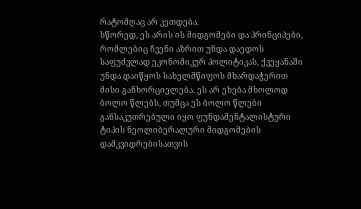რატომღაც არ კეთდება.
სწორედ, ეს არის ის მიდგომები და პრინციპები, რომლებიც ჩვენი აზრით უნდა დაედოს საფუძვლად ეკონომიკურ პოლიტიკას, ქვეყანაში უნდა დაიწყოს სახელმწიფოს მხარდაჭერით მისი განხორციელება. ეს არ ეხება მხოლოდ ბოლო წლებს, თუმცა ეს ბოლო წლები განსაკუთრებული იყო ფუნდამენტალისტური ტიპის ნეოლიბერალური მიდგომების დამკვიდრებისათვის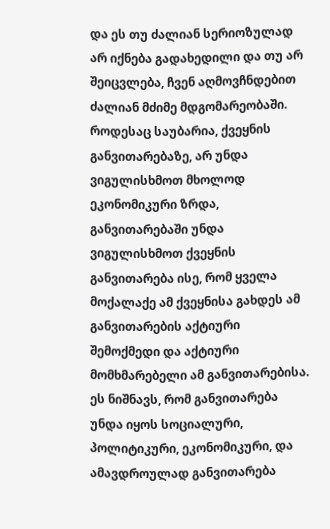და ეს თუ ძალიან სერიოზულად არ იქნება გადახედილი და თუ არ შეიცვლება, ჩვენ აღმოვჩნდებით ძალიან მძიმე მდგომარეობაში. როდესაც საუბარია, ქვეყნის განვითარებაზე, არ უნდა ვიგულისხმოთ მხოლოდ ეკონომიკური ზრდა, განვითარებაში უნდა ვიგულისხმოთ ქვეყნის განვითარება ისე, რომ ყველა მოქალაქე ამ ქვეყნისა გახდეს ამ განვითარების აქტიური შემოქმედი და აქტიური მომხმარებელი ამ განვითარებისა. ეს ნიშნავს, რომ განვითარება უნდა იყოს სოციალური, პოლიტიკური, ეკონომიკური, და ამავდროულად განვითარება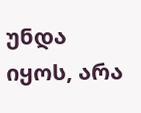უნდა იყოს, არა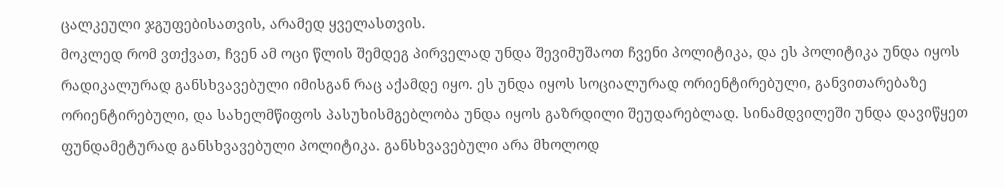ცალკეული ჯგუფებისათვის, არამედ ყველასთვის.
მოკლედ რომ ვთქვათ, ჩვენ ამ ოცი წლის შემდეგ პირველად უნდა შევიმუშაოთ ჩვენი პოლიტიკა, და ეს პოლიტიკა უნდა იყოს რადიკალურად განსხვავებული იმისგან რაც აქამდე იყო. ეს უნდა იყოს სოციალურად ორიენტირებული, განვითარებაზე ორიენტირებული, და სახელმწიფოს პასუხისმგებლობა უნდა იყოს გაზრდილი შეუდარებლად. სინამდვილეში უნდა დავიწყეთ ფუნდამეტურად განსხვავებული პოლიტიკა. განსხვავებული არა მხოლოდ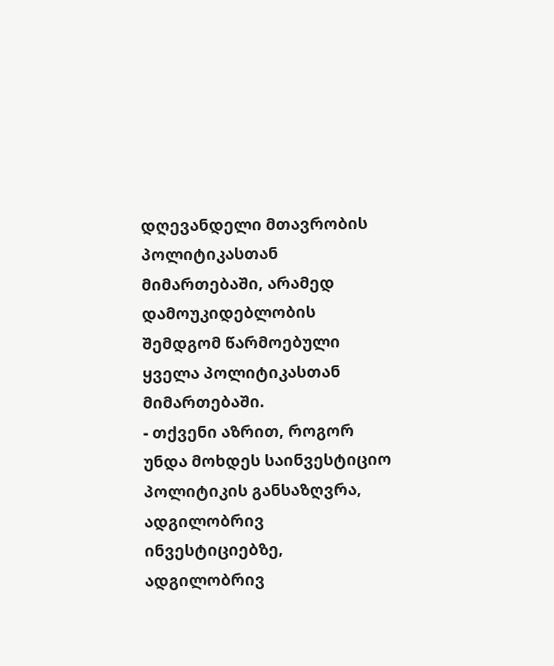დღევანდელი მთავრობის პოლიტიკასთან მიმართებაში, არამედ დამოუკიდებლობის შემდგომ წარმოებული ყველა პოლიტიკასთან მიმართებაში.
- თქვენი აზრით, როგორ უნდა მოხდეს საინვესტიციო პოლიტიკის განსაზღვრა, ადგილობრივ ინვესტიციებზე, ადგილობრივ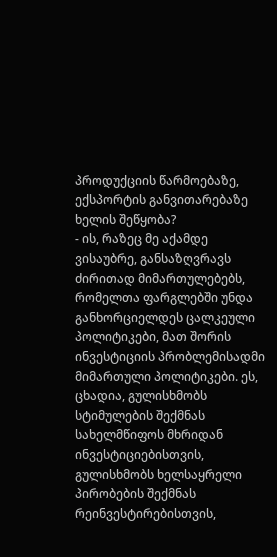პროდუქციის წარმოებაზე, ექსპორტის განვითარებაზე ხელის შეწყობა?
- ის, რაზეც მე აქამდე ვისაუბრე, განსაზღვრავს ძირითად მიმართულებებს, რომელთა ფარგლებში უნდა განხორციელდეს ცალკეული პოლიტიკები, მათ შორის ინვესტიციის პრობლემისადმი მიმართული პოლიტიკები. ეს, ცხადია, გულისხმობს სტიმულების შექმნას სახელმწიფოს მხრიდან ინვესტიციებისთვის, გულისხმობს ხელსაყრელი პირობების შექმნას რეინვესტირებისთვის,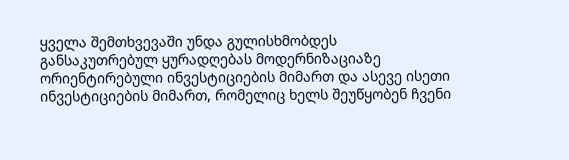ყველა შემთხვევაში უნდა გულისხმობდეს განსაკუთრებულ ყურადღებას მოდერნიზაციაზე ორიენტირებული ინვესტიციების მიმართ და ასევე ისეთი ინვესტიციების მიმართ, რომელიც ხელს შეუწყობენ ჩვენი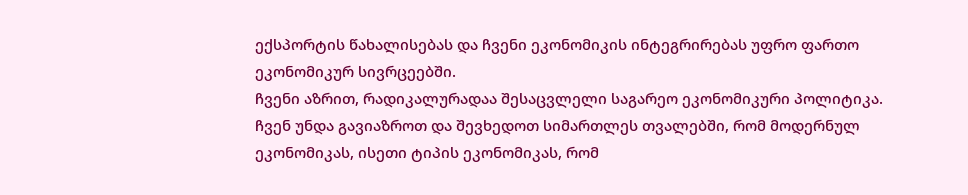ექსპორტის წახალისებას და ჩვენი ეკონომიკის ინტეგრირებას უფრო ფართო ეკონომიკურ სივრცეებში.
ჩვენი აზრით, რადიკალურადაა შესაცვლელი საგარეო ეკონომიკური პოლიტიკა. ჩვენ უნდა გავიაზროთ და შევხედოთ სიმართლეს თვალებში, რომ მოდერნულ ეკონომიკას, ისეთი ტიპის ეკონომიკას, რომ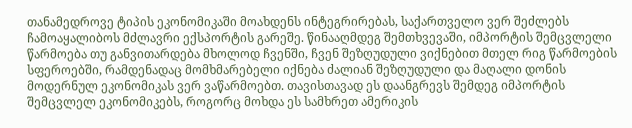თანამედროვე ტიპის ეკონომიკაში მოახდენს ინტეგრირებას, საქართველო ვერ შეძლებს ჩამოაყალიბოს მძლავრი ექსპორტის გარეშე. წინააღმდეგ შემთხვევაში, იმპორტის შემცვლელი წარმოება თუ განვითარდება მხოლოდ ჩვენში, ჩვენ შეზღუდული ვიქნებით მთელ რიგ წარმოების სფეროებში, რამდენადაც მომხმარებელი იქნება ძალიან შეზღუდული და მაღალი დონის მოდერნულ ეკონომიკას ვერ ვაწარმოებთ. თავისთავად ეს დაანგრევს შემდეგ იმპორტის შემცვლელ ეკონომიკებს, როგორც მოხდა ეს სამხრეთ ამერიკის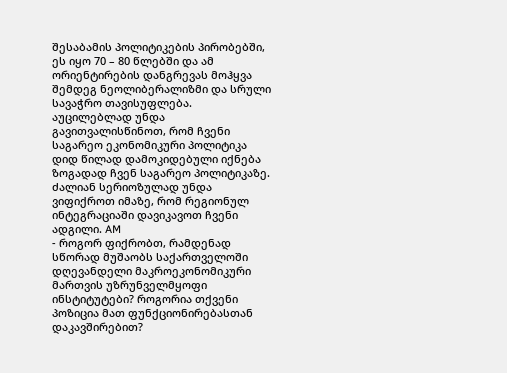შესაბამის პოლიტიკების პირობებში, ეს იყო 70 – 80 წლებში და ამ ორიენტირების დანგრევას მოჰყვა შემდეგ ნეოლიბერალიზმი და სრული სავაჭრო თავისუფლება.
აუცილებლად უნდა გავითვალისწინოთ, რომ ჩვენი საგარეო ეკონომიკური პოლიტიკა დიდ წილად დამოკიდებული იქნება ზოგადად ჩვენ საგარეო პოლიტიკაზე. ძალიან სერიოზულად უნდა ვიფიქროთ იმაზე, რომ რეგიონულ ინტეგრაციაში დავიკავოთ ჩვენი ადგილი. AM
- როგორ ფიქრობთ, რამდენად სწორად მუშაობს საქართველოში დღევანდელი მაკროეკონომიკური მართვის უზრუნველმყოფი ინსტიტუტები? როგორია თქვენი პოზიცია მათ ფუნქციონირებასთან დაკავშირებით?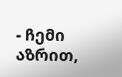- ჩემი აზრით,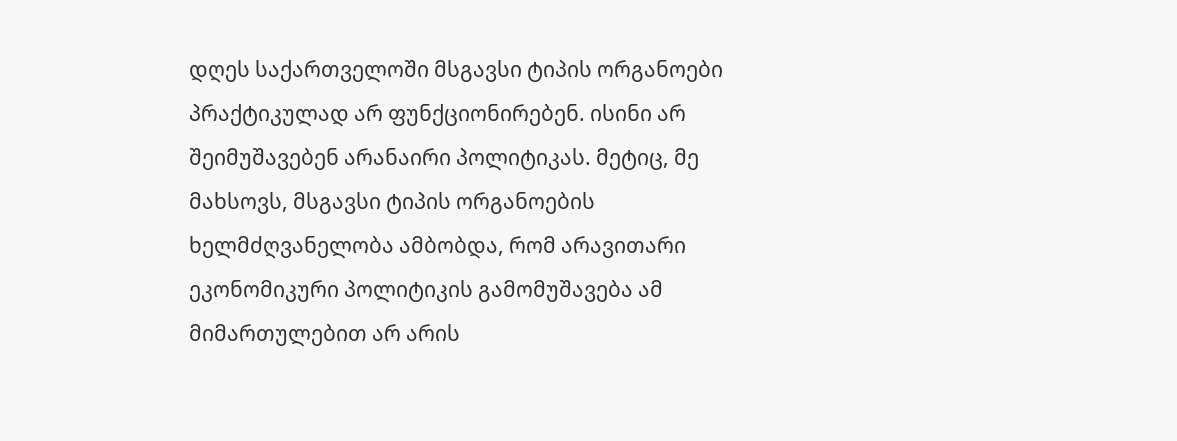დღეს საქართველოში მსგავსი ტიპის ორგანოები პრაქტიკულად არ ფუნქციონირებენ. ისინი არ შეიმუშავებენ არანაირი პოლიტიკას. მეტიც, მე მახსოვს, მსგავსი ტიპის ორგანოების ხელმძღვანელობა ამბობდა, რომ არავითარი ეკონომიკური პოლიტიკის გამომუშავება ამ მიმართულებით არ არის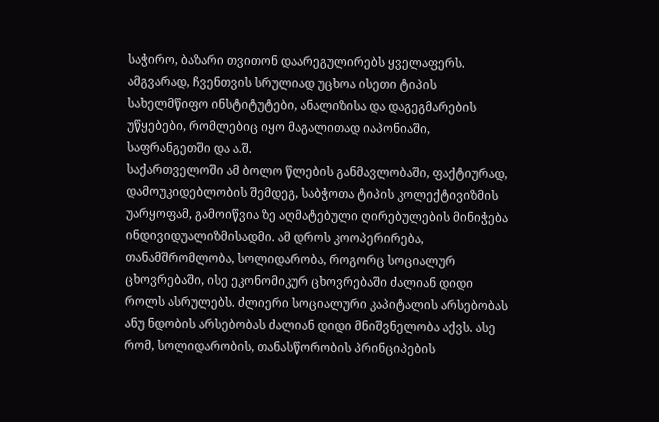საჭირო, ბაზარი თვითონ დაარეგულირებს ყველაფერს. ამგვარად, ჩვენთვის სრულიად უცხოა ისეთი ტიპის სახელმწიფო ინსტიტუტები, ანალიზისა და დაგეგმარების უწყებები, რომლებიც იყო მაგალითად იაპონიაში, საფრანგეთში და ა.შ.
საქართველოში ამ ბოლო წლების განმავლობაში, ფაქტიურად, დამოუკიდებლობის შემდეგ, საბჭოთა ტიპის კოლექტივიზმის უარყოფამ, გამოიწვია ზე აღმატებული ღირებულების მინიჭება ინდივიდუალიზმისადმი. ამ დროს კოოპერირება, თანამშრომლობა, სოლიდარობა, როგორც სოციალურ ცხოვრებაში, ისე ეკონომიკურ ცხოვრებაში ძალიან დიდი როლს ასრულებს. ძლიერი სოციალური კაპიტალის არსებობას ანუ ნდობის არსებობას ძალიან დიდი მნიშვნელობა აქვს. ასე რომ, სოლიდარობის, თანასწორობის პრინციპების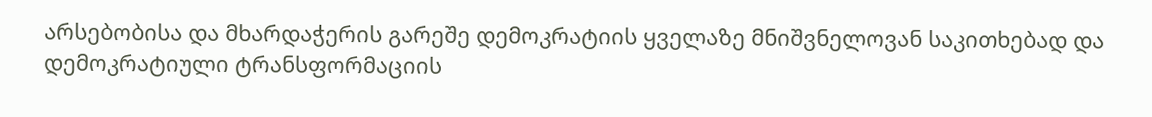არსებობისა და მხარდაჭერის გარეშე დემოკრატიის ყველაზე მნიშვნელოვან საკითხებად და დემოკრატიული ტრანსფორმაციის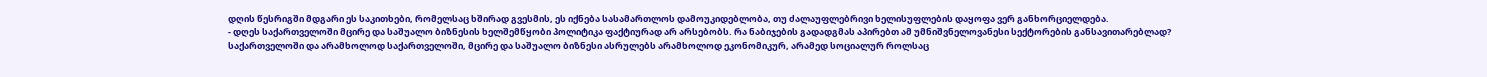დღის წესრიგში მდგარი ეს საკითხები, რომელსაც ხშირად გვესმის, ეს იქნება სასამართლოს დამოუკიდებლობა, თუ ძალაუფლებრივი ხელისუფლების დაყოფა ვერ განხორციელდება.
- დღეს საქართველოში მცირე და საშუალო ბიზნესის ხელშემწყობი პოლიტიკა ფაქტიურად არ არსებობს. რა ნაბიჯების გადადგმას აპირებთ ამ უმნიშვნელოვანესი სექტორების განსავითარებლად?
საქართველოში და არამხოლოდ საქართველოში, მცირე და საშუალო ბიზნესი ასრულებს არამხოლოდ ეკონომიკურ, არამედ სოციალურ როლსაც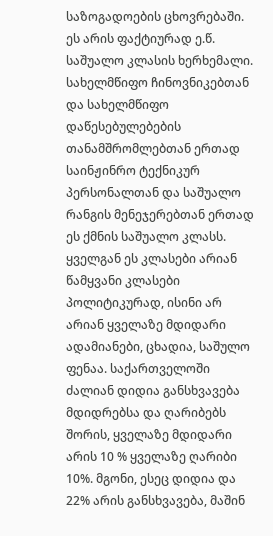საზოგადოების ცხოვრებაში. ეს არის ფაქტიურად ე.წ. საშუალო კლასის ხერხემალი. სახელმწიფო ჩინოვნიკებთან და სახელმწიფო დაწესებულებების თანამშრომლებთან ერთად საინჟინრო ტექნიკურ პერსონალთან და საშუალო რანგის მენეჯერებთან ერთად ეს ქმნის საშუალო კლასს. ყველგან ეს კლასები არიან წამყვანი კლასები პოლიტიკურად, ისინი არ არიან ყველაზე მდიდარი ადამიანები, ცხადია, საშულო ფენაა. საქართველოში ძალიან დიდია განსხვავება მდიდრებსა და ღარიბებს შორის, ყველაზე მდიდარი არის 10 % ყველაზე ღარიბი 10%. მგონი, ესეც დიდია და 22% არის განსხვავება, მაშინ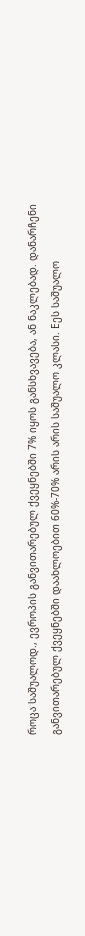როცა საშუალოდ., ევროპის განვითარებულ ქვეყნებში 7% იყოს განსხვავება, ან ნაკლებად. დანარჩენი განვითარებულ ქვეყნებში დაახლოებით 60%-70% არის არის საშუალო კლასი. Eეს საშუალო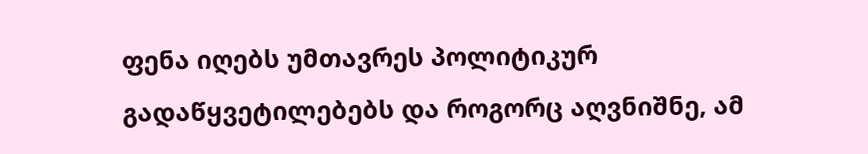ფენა იღებს უმთავრეს პოლიტიკურ გადაწყვეტილებებს და როგორც აღვნიშნე, ამ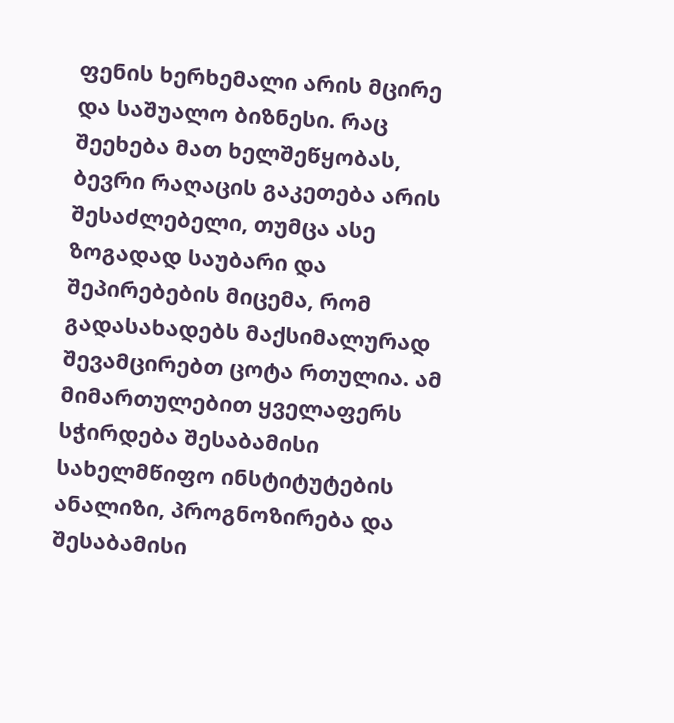ფენის ხერხემალი არის მცირე და საშუალო ბიზნესი. რაც შეეხება მათ ხელშეწყობას, ბევრი რაღაცის გაკეთება არის შესაძლებელი, თუმცა ასე ზოგადად საუბარი და შეპირებების მიცემა, რომ გადასახადებს მაქსიმალურად შევამცირებთ ცოტა რთულია. ამ მიმართულებით ყველაფერს სჭირდება შესაბამისი სახელმწიფო ინსტიტუტების ანალიზი, პროგნოზირება და შესაბამისი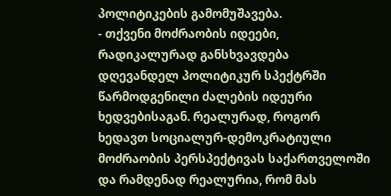პოლიტიკების გამომუშავება.
- თქვენი მოძრაობის იდეები, რადიკალურად განსხვავდება დღევანდელ პოლიტიკურ სპექტრში წარმოდგენილი ძალების იდეური ხედვებისაგან. რეალურად, როგორ ხედავთ სოციალურ-დემოკრატიული მოძრაობის პერსპექტივას საქართველოში და რამდენად რეალურია, რომ მას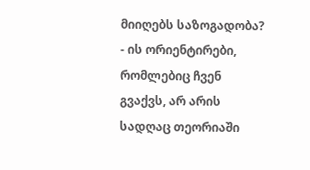მიიღებს საზოგადობა?
- ის ორიენტირები, რომლებიც ჩვენ გვაქვს, არ არის სადღაც თეორიაში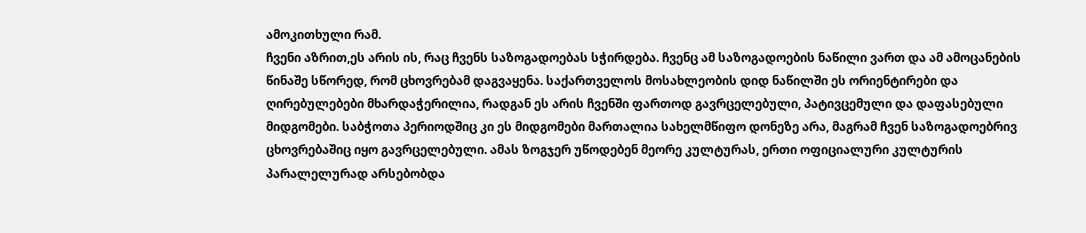ამოკითხული რამ.
ჩვენი აზრით,ეს არის ის, რაც ჩვენს საზოგადოებას სჭირდება. ჩვენც ამ საზოგადოების ნაწილი ვართ და ამ ამოცანების წინაშე სწორედ, რომ ცხოვრებამ დაგვაყენა. საქართველოს მოსახლეობის დიდ ნაწილში ეს ორიენტირები და ღირებულებები მხარდაჭერილია, რადგან ეს არის ჩვენში ფართოდ გავრცელებული, პატივცემული და დაფასებული მიდგომები. საბჭოთა პერიოდშიც კი ეს მიდგომები მართალია სახელმწიფო დონეზე არა, მაგრამ ჩვენ საზოგადოებრივ ცხოვრებაშიც იყო გავრცელებული. ამას ზოგჯერ უწოდებენ მეორე კულტურას, ერთი ოფიციალური კულტურის პარალელურად არსებობდა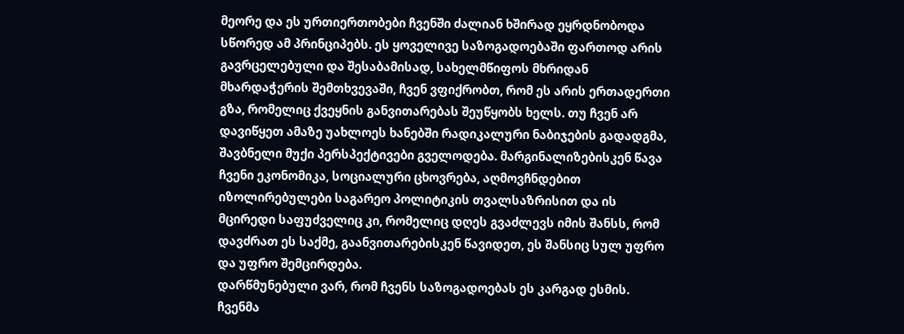მეორე და ეს ურთიერთობები ჩვენში ძალიან ხშირად ეყრდნობოდა სწორედ ამ პრინციპებს. ეს ყოველივე საზოგადოებაში ფართოდ არის გავრცელებული და შესაბამისად, სახელმწიფოს მხრიდან მხარდაჭერის შემთხვევაში, ჩვენ ვფიქრობთ, რომ ეს არის ერთადერთი გზა, რომელიც ქვეყნის განვითარებას შეუწყობს ხელს. თუ ჩვენ არ დავიწყეთ ამაზე უახლოეს ხანებში რადიკალური ნაბიჯების გადადგმა, შავბნელი მუქი პერსპექტივები გველოდება. მარგინალიზებისკენ წავა ჩვენი ეკონომიკა, სოციალური ცხოვრება, აღმოვჩნდებით იზოლირებულები საგარეო პოლიტიკის თვალსაზრისით და ის მცირედი საფუძველიც კი, რომელიც დღეს გვაძლევს იმის შანსს, რომ დავძრათ ეს საქმე, გაანვითარებისკენ წავიდეთ, ეს შანსიც სულ უფრო და უფრო შემცირდება.
დარწმუნებული ვარ, რომ ჩვენს საზოგადოებას ეს კარგად ესმის. ჩვენმა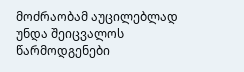მოძრაობამ აუცილებლად უნდა შეიცვალოს წარმოდგენები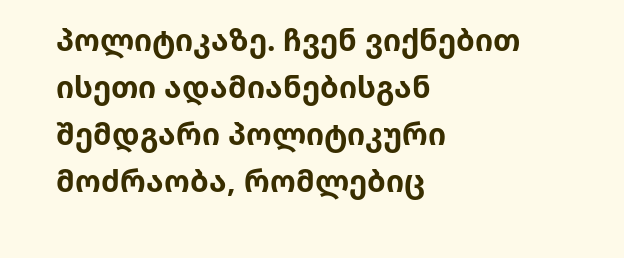პოლიტიკაზე. ჩვენ ვიქნებით ისეთი ადამიანებისგან შემდგარი პოლიტიკური მოძრაობა, რომლებიც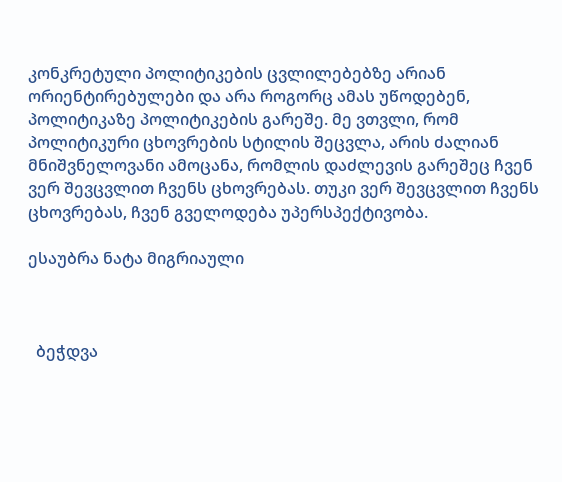კონკრეტული პოლიტიკების ცვლილებებზე არიან ორიენტირებულები და არა როგორც ამას უწოდებენ, პოლიტიკაზე პოლიტიკების გარეშე. მე ვთვლი, რომ პოლიტიკური ცხოვრების სტილის შეცვლა, არის ძალიან მნიშვნელოვანი ამოცანა, რომლის დაძლევის გარეშეც ჩვენ ვერ შევცვლით ჩვენს ცხოვრებას. თუკი ვერ შევცვლით ჩვენს ცხოვრებას, ჩვენ გველოდება უპერსპექტივობა.

ესაუბრა ნატა მიგრიაული



  ბეჭდვა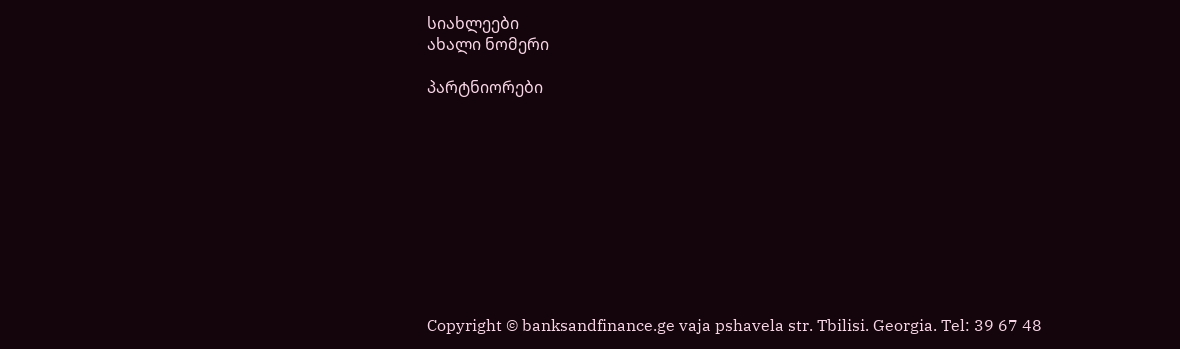სიახლეები
ახალი ნომერი

პარტნიორები










Copyright © banksandfinance.ge vaja pshavela str. Tbilisi. Georgia. Tel: 39 67 48